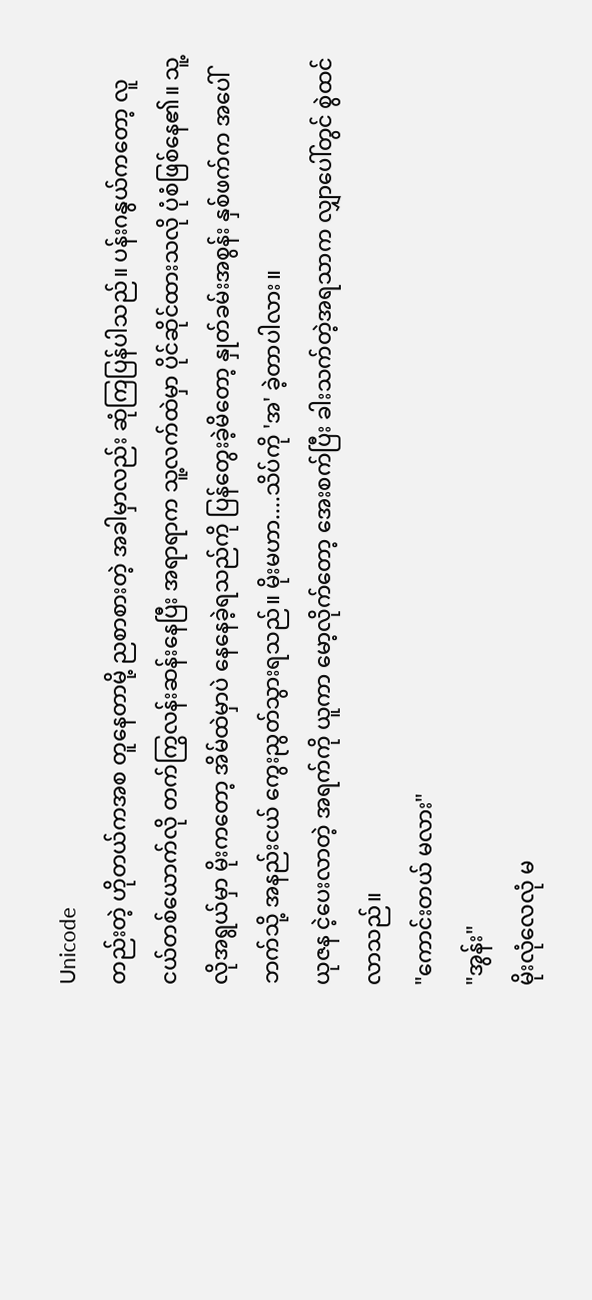Unicode
တည်းတဲ့ ဟိုတယ်ကအစ တူနေတာမို့ ညစာစားတဲ့ အခါမှာလည်း ဆုံကြပြန်ပါသည်။ ပန်းဂနွယ်ကတော့ လူငယ်တစ်ယောက်လို တက်ကြွလန်းဆန်းနေပြီး အရာရာက သူ့လက်ထဲမှာ ပိုင်ဆိုင်ထားသလို ပုံစံဖြစ်နေ၏။ သူ့လိုအရွယ်မှာ မိုးကတော့ အိမ်ထဲမှာပဲ နေနေခဲ့ရသည်ကို ပြန်တွေးခဲ့မိတော့ နှုတ်ခမ်းအစွန်း နှစ်ဖက်က အပေါ်ဘက်သို့ အနည်းငယ် ကွေးညွတ်သွားရသည်။ မိုးမဟာ....သိပ်ကို 'အ' ခဲ့တာပါလား။
ယုဇန ငဲ့ပေးလာတဲ့ အရက်ကို ယူကာ မော့လိုက်တော့ အေးစက်ပြီး ခါးသက်တဲ့အရသာက လျှာပေါ်တွင် စွဲထင်လာသည်။
"ကောင်းတယ် မလား"
"အွန်း"
မိုးလုံလေလုံ မ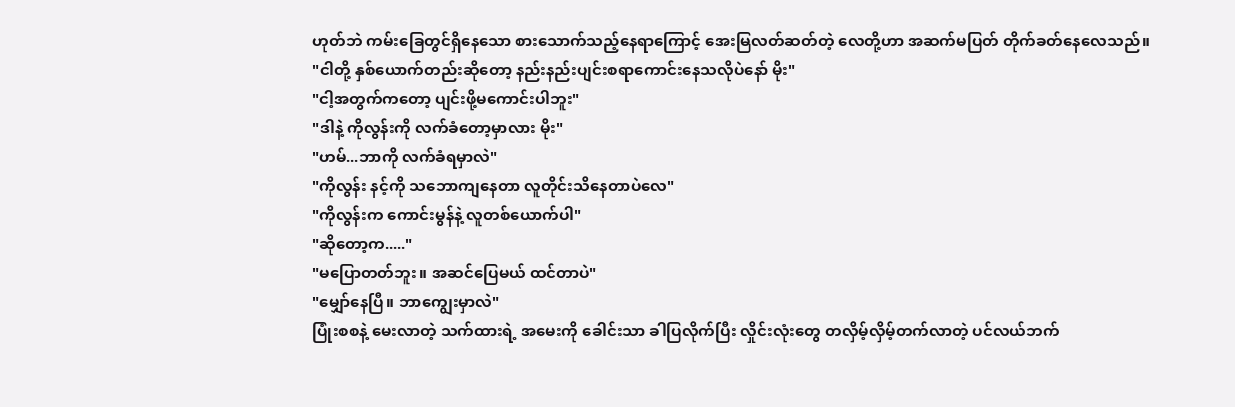ဟုတ်ဘဲ ကမ်းခြေတွင်ရှိနေသော စားသောက်သည့်နေရာကြောင့် အေးမြလတ်ဆတ်တဲ့ လေတို့ဟာ အဆက်မပြတ် တိုက်ခတ်နေလေသည်။
"ငါတို့ နှစ်ယောက်တည်းဆိုတော့ နည်းနည်းပျင်းစရာကောင်းနေသလိုပဲနော် မိုး"
"ငါ့အတွက်ကတော့ ပျင်းဖို့မကောင်းပါဘူး"
"ဒါနဲ့ ကိုလွန်းကို လက်ခံတော့မှာလား မိုး"
"ဟမ်...ဘာကို လက်ခံရမှာလဲ"
"ကိုလွန်း နင့်ကို သဘောကျနေတာ လူတိုင်းသိနေတာပဲလေ"
"ကိုလွန်းက ကောင်းမွန်နဲ့ လူတစ်ယောက်ပါ"
"ဆိုတော့က....."
"မပြောတတ်ဘူး။ အဆင်ပြေမယ် ထင်တာပဲ"
"မျှော်နေပြီ။ ဘာကျွေးမှာလဲ"
ပြုံးစစနဲ့ မေးလာတဲ့ သက်ထားရဲ့ အမေးကို ခေါင်းသာ ခါပြလိုက်ပြီး လှိုင်းလုံးတွေ တလှိမ့်လှိမ့်တက်လာတဲ့ ပင်လယ်ဘက်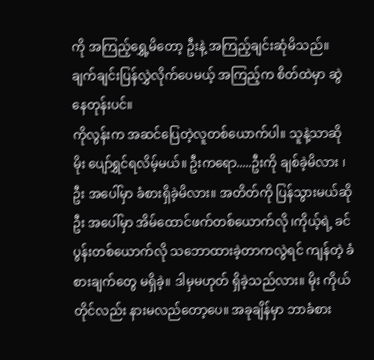ကို အကြည့်ရွှေ့မိတော့ ဦးနဲ့ အကြည့်ချင်းဆုံမိသည်။ ချက်ချင်းပြန်လွှဲလိုက်ပေမယ့် အကြည့်က စိတ်ထဲမှာ ဆွဲနေတုန်းပင်။
ကိုလွန်းက အဆင်ပြေတဲ့လူတစ်ယောက်ပါ။ သူနဲ့သာဆို မိုး ပျော်ရွှင်ရလိမ့်မယ်။ ဦးကရော.....ဦးကို ချစ်ခဲ့မိလား ၊ ဦး အပေါ်မှာ ခံစားရှိခဲ့မိလား။ အတိတ်ကို ပြန်သွားမယ်ဆို ဦး အပေါ်မှာ အိမ်ထောင်ဖက်တစ်ယောက်လို ၊ကိုယ့်ရဲ့ ခင်ပွန်းတစ်ယောက်လို သဘောထားခဲ့တာကလွဲရင် ကျန်တဲ့ ခံစားချက်တွေ မရှိခဲ့။ ဒါမှမဟုတ် ရှိခဲ့သည်လား။ မိုး ကိုယ်တိုင်လည်း နားမလည်တော့ပေ။ အခုချိန်မှာ ဘာခံစား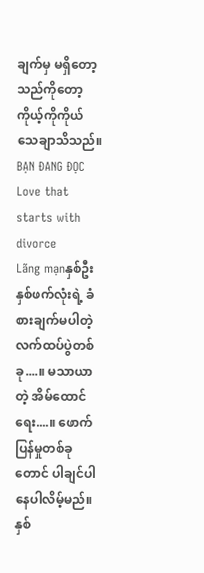ချက်မှ မရှိတော့သည်ကိုတော့ ကိုယ့်ကိုကိုယ် သေချာသိသည်။
BẠN ĐANG ĐỌC
Love that starts with divorce
Lãng mạnနှစ်ဦးနှစ်ဖက်လုံးရဲ့ ခံစားချက်မပါတဲ့ လက်ထပ်ပွဲတစ်ခု....။ မသာယာတဲ့ အိမ်ထောင်ရေး....။ ဖောက်ပြန်မှုတစ်ခုတောင် ပါချင်ပါနေပါလိမ့်မည်။ နှစ်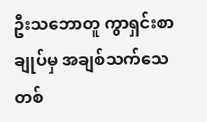ဦးသဘောတူ ကွာရှင်းစာချုပ်မှ အချစ်သက်သေတစ်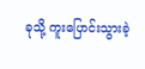ခုသို့ ကူးပြောင်းသွားခဲ့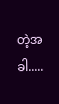တဲ့အခါ.....